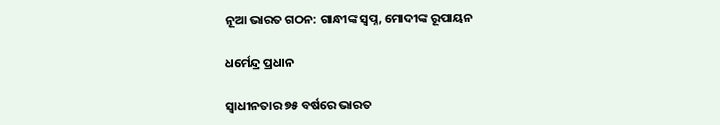ନୂଆ ଭାରତ ଗଠନ: ଗାନ୍ଧୀଙ୍କ ସ୍ୱପ୍ନ, ମୋଦୀଙ୍କ ରୂପାୟନ

ଧର୍ମେନ୍ଦ୍ର ପ୍ରଧାନ

ସ୍ୱାଧୀନତାର ୭୫ ବର୍ଷରେ ଭାରତ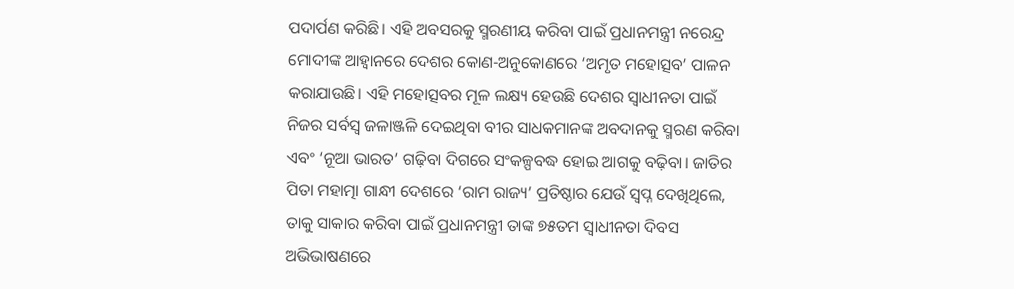ପଦାର୍ପଣ କରିଛି। ଏହି ଅବସରକୁ ସ୍ମରଣୀୟ କରିବା ପାଇଁ ପ୍ରଧାନମନ୍ତ୍ରୀ ନରେନ୍ଦ୍ର ମୋଦୀଙ୍କ ଆହ୍ୱାନରେ ଦେଶର କୋଣ-ଅନୁକୋଣରେ ‘ଅମୃତ ମହୋତ୍ସବ’ ପାଳନ କରାଯାଉଛି। ଏହି ମହୋତ୍ସବର ମୂଳ ଲକ୍ଷ୍ୟ ହେଉଛି ଦେଶର ସ୍ୱାଧୀନତା ପାଇଁ ନିଜର ସର୍ବସ୍ୱ ଜଳାଞ୍ଜଳି ଦେଇଥିବା ବୀର ସାଧକମାନଙ୍କ ଅବଦାନକୁ ସ୍ମରଣ କରିବା ଏବଂ ‘ନୂଆ ଭାରତ’ ଗଢ଼ିବା ଦିଗରେ ସଂକଳ୍ପବଦ୍ଧ ହୋଇ ଆଗକୁ ବଢ଼ିବା। ଜାତିର ପିତା ମହାତ୍ମା ଗାନ୍ଧୀ ଦେଶରେ ‘ରାମ ରାଜ୍ୟ’ ପ୍ରତିଷ୍ଠାର ଯେଉଁ ସ୍ୱପ୍ନ ଦେଖିଥିଲେ, ତାକୁ ସାକାର କରିବା ପାଇଁ ପ୍ରଧାନମନ୍ତ୍ରୀ ତାଙ୍କ ୭୫ତମ ସ୍ୱାଧୀନତା ଦିବସ ଅଭିଭାଷଣରେ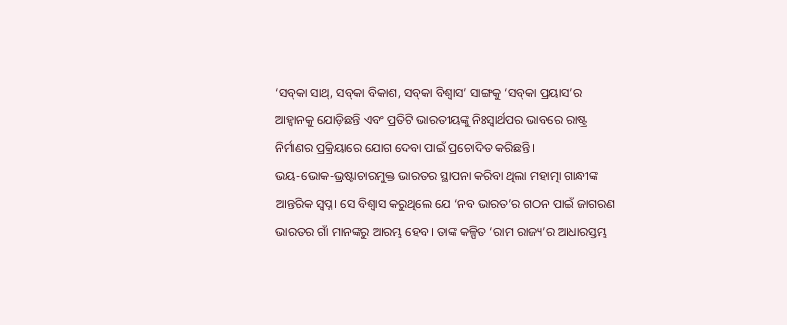‘ସବ୍‌କା ସାଥ୍‌, ସବ୍‌କା ବିକାଶ, ସବ୍‌କା ବିଶ୍ୱାସ’ ସାଙ୍ଗକୁ ‘ସବ୍‌କା ପ୍ରୟାସ’ର ଆହ୍ୱାନକୁ ଯୋଡ଼ିଛନ୍ତି ଏବଂ ପ୍ରତିଟି ଭାରତୀୟଙ୍କୁ ନିଃସ୍ୱାର୍ଥପର ଭାବରେ ରାଷ୍ଟ୍ର ନିର୍ମାଣର ପ୍ରକ୍ରିୟାରେ ଯୋଗ ଦେବା ପାଇଁ ପ୍ରଚୋଦିତ କରିଛନ୍ତି।
ଭୟ-ଭୋକ-ଭ୍ରଷ୍ଟାଚାରମୁକ୍ତ ଭାରତର ସ୍ଥାପନା କରିବା ଥିଲା ମହାତ୍ମା ଗାନ୍ଧୀଙ୍କ ଆନ୍ତରିକ ସ୍ୱପ୍ନ। ସେ ବିଶ୍ୱାସ କରୁଥିଲେ ଯେ ‘ନବ ଭାରତ’ର ଗଠନ ପାଇଁ ଜାଗରଣ ଭାରତର ଗାଁ ମାନଙ୍କରୁ ଆରମ୍ଭ ହେବ। ତାଙ୍କ କଳ୍ପିତ ‘ରାମ ରାଜ୍ୟ’ର ଆଧାରସ୍ତମ୍ଭ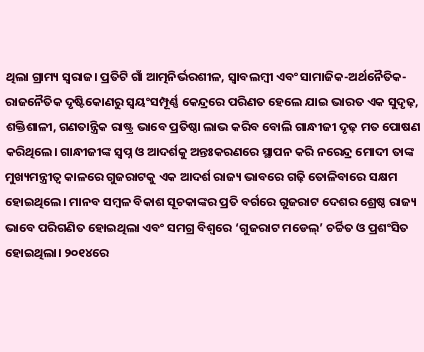ଥିଲା ଗ୍ରାମ୍ୟ ସ୍ୱରାଜ। ପ୍ରତିଟି ଗାଁ ଆତ୍ମନିର୍ଭରଶୀଳ, ସ୍ୱାବଲମ୍ବୀ ଏବଂ ସାମାଜିକ-ଅର୍ଥନୈତିକ-ରାଜନୈତିକ ଦୃଷ୍ଟିକୋଣରୁ ସ୍ୱୟଂସମ୍ପୂର୍ଣ୍ଣ କେନ୍ଦ୍ରରେ ପରିଣତ ହେଲେ ଯାଇ ଭାରତ ଏକ ସୁଦୃଢ଼, ଶକ୍ତିଶାଳୀ, ଗଣତାନ୍ତ୍ରିକ ରାଷ୍ଟ୍ର ଭାବେ ପ୍ରତିଷ୍ଠା ଲାଭ କରିବ ବୋଲି ଗାନ୍ଧୀଜୀ ଦୃଢ଼ ମତ ପୋଷଣ କରିଥିଲେ। ଗାନ୍ଧୀଜୀଙ୍କ ସ୍ୱପ୍ନ ଓ ଆଦର୍ଶକୁ ଅନ୍ତଃକରଣରେ ସ୍ଥାପନ କରି ନରେନ୍ଦ୍ର ମୋଦୀ ତାଙ୍କ ମୁଖ୍ୟମନ୍ତ୍ରୀତ୍ୱ କାଳରେ ଗୁଜରାଟକୁ ଏକ ଆଦର୍ଶ ରାଜ୍ୟ ଭାବରେ ଗଢ଼ି ତୋଳିବାରେ ସକ୍ଷମ ହୋଇଥିଲେ। ମାନବ ସମ୍ବଳ ବିକାଶ ସୂଚକାଙ୍କର ପ୍ରତି ବର୍ଗରେ ଗୁଜରାଟ ଦେଶର ଶ୍ରେଷ୍ଠ ରାଜ୍ୟ ଭାବେ ପରିଗଣିତ ହୋଇଥିଲା ଏବଂ ସମଗ୍ର ବିଶ୍ୱରେ ‘ଗୁଜରାଟ ମଡେଲ୍‌’ ଚର୍ଚ୍ଚିତ ଓ ପ୍ରଶଂସିତ ହୋଇଥିଲା। ୨୦୧୪ରେ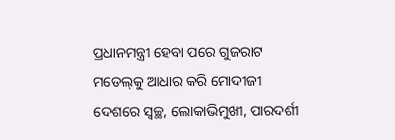ପ୍ରଧାନମନ୍ତ୍ରୀ ହେବା ପରେ ଗୁଜରାଟ ମଡେଲ୍‌କୁ ଆଧାର କରି ମୋଦୀଜୀ ଦେଶରେ ସ୍ୱଚ୍ଛ, ଲୋକାଭିମୁଖୀ, ପାରଦର୍ଶୀ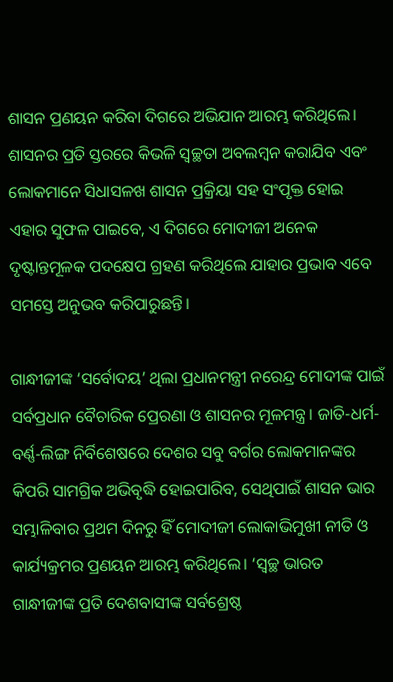ଶାସନ ପ୍ରଣୟନ କରିବା ଦିଗରେ ଅଭିଯାନ ଆରମ୍ଭ କରିଥିଲେ। ଶାସନର ପ୍ରତି ସ୍ତରରେ କିଭଳି ସ୍ୱଚ୍ଛତା ଅବଲମ୍ବନ କରାଯିବ ଏବଂ ଲୋକମାନେ ସିଧାସଳଖ ଶାସନ ପ୍ରକ୍ରିୟା ସହ ସଂପୃକ୍ତ ହୋଇ ଏହାର ସୁଫଳ ପାଇବେ, ଏ ଦିଗରେ ମୋଦୀଜୀ ଅନେକ ଦୃଷ୍ଟାନ୍ତମୂଳକ ପଦକ୍ଷେପ ଗ୍ରହଣ କରିଥିଲେ ଯାହାର ପ୍ରଭାବ ଏବେ ସମସ୍ତେ ଅନୁଭବ କରିପାରୁଛନ୍ତି।

ଗାନ୍ଧୀଜୀଙ୍କ ‘ସର୍ବୋଦୟ’ ଥିଲା ପ୍ରଧାନମନ୍ତ୍ରୀ ନରେନ୍ଦ୍ର ମୋଦୀଙ୍କ ପାଇଁ ସର୍ବପ୍ରଧାନ ବୈଚାରିକ ପ୍ରେରଣା ଓ ଶାସନର ମୂଳମନ୍ତ୍ର। ଜାତି-ଧର୍ମ-ବର୍ଣ୍ଣ-ଲିଙ୍ଗ ନିର୍ବିଶେଷରେ ଦେଶର ସବୁ ବର୍ଗର ଲୋକମାନଙ୍କର କିପରି ସାମଗ୍ରିକ ଅଭିବୃଦ୍ଧି ହୋଇପାରିବ, ସେଥିପାଇଁ ଶାସନ ଭାର ସମ୍ଭାଳିବାର ପ୍ରଥମ ଦିନରୁ ହିଁ ମୋଦୀଜୀ ଲୋକାଭିମୁଖୀ ନୀତି ଓ କାର୍ଯ୍ୟକ୍ରମର ପ୍ରଣୟନ ଆରମ୍ଭ କରିଥିଲେ। ‘ସ୍ୱଚ୍ଛ ଭାରତ ଗାନ୍ଧୀଜୀଙ୍କ ପ୍ରତି ଦେଶବାସୀଙ୍କ ସର୍ବଶ୍ରେଷ୍ଠ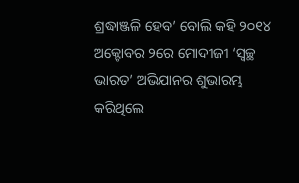ଶ୍ରଦ୍ଧାଞ୍ଜଳି ହେବ’ ବୋଲି କହି ୨୦୧୪ ଅକ୍ଟୋବର ୨ରେ ମୋଦୀଜୀ ‘ସ୍ୱଚ୍ଛ ଭାରତ’ ଅଭିଯାନର ଶୁଭାରମ୍ଭ କରିଥିଲେ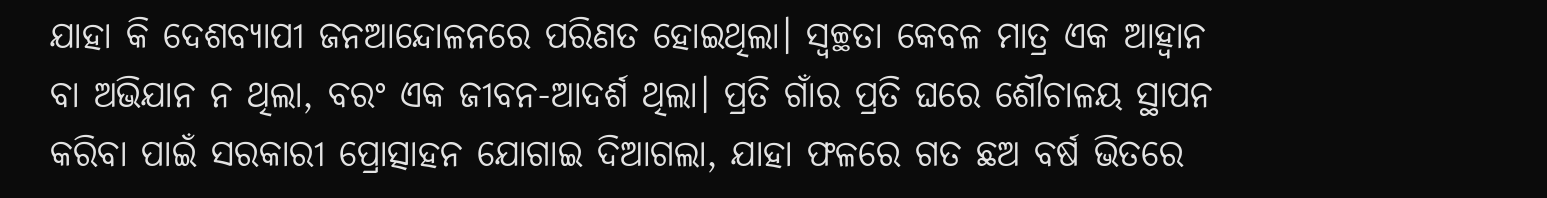ଯାହା କି ଦେଶବ୍ୟାପୀ ଜନଆନ୍ଦୋଳନରେ ପରିଣତ ହୋଇଥିଲା। ସ୍ୱଚ୍ଛତା କେବଳ ମାତ୍ର ଏକ ଆହ୍ୱାନ ବା ଅଭିଯାନ ନ ଥିଲା, ବରଂ ଏକ ଜୀବନ-ଆଦର୍ଶ ଥିଲା। ପ୍ରତି ଗାଁର ପ୍ରତି ଘରେ ଶୌଚାଳୟ ସ୍ଥାପନ କରିବା ପାଇଁ ସରକାରୀ ପ୍ରୋତ୍ସାହନ ଯୋଗାଇ ଦିଆଗଲା, ଯାହା ଫଳରେ ଗତ ଛଅ ବର୍ଷ ଭିତରେ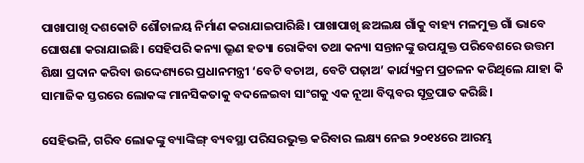ପାଖାପାଖି ଦଶକୋଟି ଶୌଚାଳୟ ନିର୍ମାଣ କରାଯାଇପାରିଛି। ପାଖାପାଖି ଛଅଲକ୍ଷ ଗାଁକୁ ବାହ୍ୟ ମଳମୁକ୍ତ ଗାଁ ଭାବେ ଘୋଷଣା କରାଯାଇଛି। ସେହିପରି କନ୍ୟା ଭ୍ରୂଣ ହତ୍ୟା ରୋକିବା ତଥା କନ୍ୟା ସନ୍ତାନଙ୍କୁ ଉପଯୁକ୍ତ ପରିବେଶରେ ଉତ୍ତମ ଶିକ୍ଷା ପ୍ରଦାନ କରିବା ଉଦ୍ଦେଶ୍ୟରେ ପ୍ରଧାନମନ୍ତ୍ରୀ ‘ବେଟି ବଚାଅ, ବେଟି ପଢ଼ାଅ’ କାର୍ଯ୍ୟକ୍ରମ ପ୍ରଚଳନ କରିଥିଲେ ଯାହା କି ସାମାଜିକ ସ୍ତରରେ ଲୋକଙ୍କ ମାନସିକତାକୁ ବଦଳେଇବା ସାଂଗକୁ ଏକ ନୂଆ ବିପ୍ଳବର ସୂତ୍ରପାତ କରିଛି।

ସେହିଭଳି, ଗରିବ ଲୋକଙ୍କୁ ବ୍ୟାଙ୍କିଙ୍ଗ୍ ବ୍ୟବସ୍ଥା ପରିସରଭୁକ୍ତ କରିବାର ଲକ୍ଷ୍ୟ ନେଇ ୨୦୧୪ରେ ଆରମ୍ଭ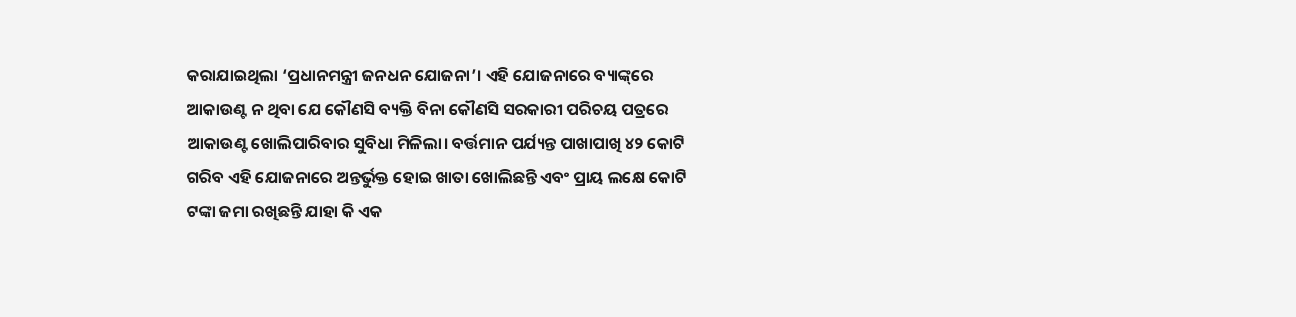କରାଯାଇଥିଲା ‘ପ୍ରଧାନମନ୍ତ୍ରୀ ଜନଧନ ଯୋଜନା’। ଏହି ଯୋଜନାରେ ବ୍ୟାଙ୍କ୍‌ରେ ଆକାଉଣ୍ଟ ନ ଥିବା ଯେ କୌଣସି ବ୍ୟକ୍ତି ବିନା କୌଣସି ସରକାରୀ ପରିଚୟ ପତ୍ରରେ ଆକାଉଣ୍ଟ ଖୋଲିପାରିବାର ସୁବିଧା ମିଳିଲା। ବର୍ତ୍ତମାନ ପର୍ଯ୍ୟନ୍ତ ପାଖାପାଖି ୪୨ କୋଟି ଗରିବ ଏହି ଯୋଜନାରେ ଅନ୍ତର୍ଭୁକ୍ତ ହୋଇ ଖାତା ଖୋଲିଛନ୍ତି ଏବଂ ପ୍ରାୟ ଲକ୍ଷେ କୋଟି ଟଙ୍କା ଜମା ରଖିଛନ୍ତି ଯାହା କି ଏକ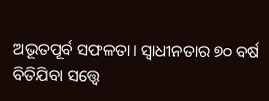ଅଭୂତପୂର୍ବ ସଫଳତା। ସ୍ୱାଧୀନତାର ୭୦ ବର୍ଷ ବିତିଯିବା ସତ୍ତ୍ବେ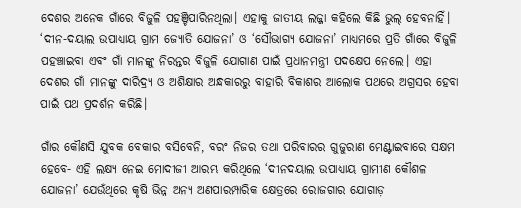ଦେଶର ଅନେକ ଗାଁରେ ବିଜୁଳି ପହଞ୍ଚିପାରିନଥିଲା। ଏହାକୁ ଜାତୀୟ ଲଜ୍ଜା କହିଲେ କିଛି ଭୁଲ୍ ହେବନାହିଁ। ‘ଦୀନ-ଦୟାଲ ଉପାଧ୍ୟାୟ ଗ୍ରାମ ଜ୍ୟୋତି ଯୋଜନା’ ଓ ‘ସୌଭାଗ୍ୟ ଯୋଜନା’ ମାଧ୍ୟମରେ ପ୍ରତି ଗାଁରେ ବିଜୁଳି ପହଞ୍ଚାଇବା ଏବଂ ଗାଁ ମାନଙ୍କୁ ନିରନ୍ତର ବିଜୁଳି ଯୋଗାଣ ପାଇଁ ପ୍ରଧାନମନ୍ତ୍ରୀ ପଦକ୍ଷେପ ନେଲେ। ଏହା ଦେଶର ଗାଁ ମାନଙ୍କୁ ଦାରିଦ୍ର୍ୟ ଓ ଅଶିକ୍ଷାର ଅନ୍ଧକାରରୁ ବାହାରି ବିକାଶର ଆଲୋକ ପଥରେ ଅଗ୍ରସର ହେବା ପାଇଁ ପଥ ପ୍ରଦର୍ଶନ କରିଛି।

ଗାଁର କୌଣସି ଯୁବକ ବେକାର ବସିବେନି, ବରଂ ନିଜର ତଥା ପରିବାରର ଗୁଜୁରାଣ ମେଣ୍ଟାଇବାରେ ସକ୍ଷମ ହେବେ- ଏହି ଲକ୍ଷ୍ୟ ନେଇ ମୋଦୀଜୀ ଆରମ୍ଭ କରିଥିଲେ ‘ଦୀନଦୟାଲ ଉପାଧ୍ୟାୟ ଗ୍ରାମୀଣ କୌଶଳ ଯୋଜନା’ ଯେଉଁଥିରେ କୃଷି ଭିନ୍ନ ଅନ୍ୟ ଅଣପାରମ୍ପାରିକ କ୍ଷେତ୍ରରେ ରୋଜଗାର ଯୋଗାଡ଼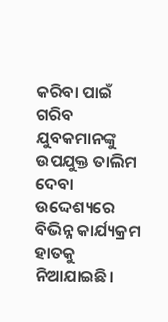କରିବା ପାଇଁ ଗରିବ ଯୁବକମାନଙ୍କୁ ଉପଯୁକ୍ତ ତାଲିମ ଦେବା ଉଦ୍ଦେଶ୍ୟରେ ବିଭିନ୍ନ କାର୍ଯ୍ୟକ୍ରମ ହାତକୁ ନିଆଯାଇଛି।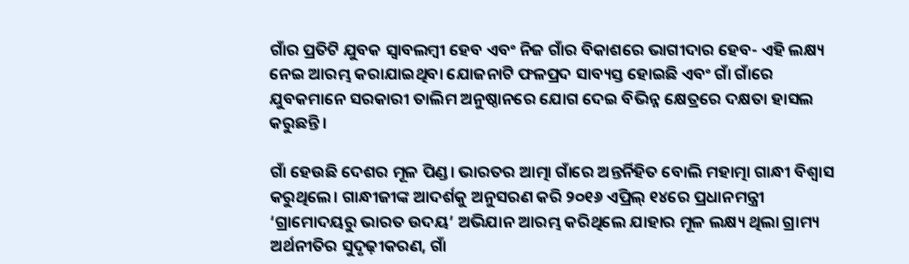ଗାଁର ପ୍ରତିଟି ଯୁବକ ସ୍ୱାବଲମ୍ବୀ ହେବ ଏବଂ ନିଜ ଗାଁର ବିକାଶରେ ଭାଗୀଦାର ହେବ- ଏହି ଲକ୍ଷ୍ୟ ନେଇ ଆରମ୍ଭ କରାଯାଇଥିବା ଯୋଜନାଟି ଫଳପ୍ରଦ ସାବ୍ୟସ୍ତ ହୋଇଛି ଏବଂ ଗାଁ ଗାଁରେ ଯୁବକମାନେ ସରକାରୀ ତାଲିମ ଅନୁଷ୍ଠାନରେ ଯୋଗ ଦେଇ ବିଭିନ୍ନ କ୍ଷେତ୍ରରେ ଦକ୍ଷତା ହାସଲ କରୁଛନ୍ତି।

ଗାଁ ହେଉଛି ଦେଶର ମୂଳ ପିଣ୍ଡ। ଭାରତର ଆତ୍ମା ଗାଁରେ ଅନ୍ତର୍ନିହିତ ବୋଲି ମହାତ୍ମା ଗାନ୍ଧୀ ବିଶ୍ୱାସ କରୁଥିଲେ। ଗାନ୍ଧୀଜୀଙ୍କ ଆଦର୍ଶକୁ ଅନୁସରଣ କରି ୨୦୧୬ ଏପ୍ରିଲ୍ ୧୪ରେ ପ୍ରଧାନମନ୍ତ୍ରୀ ‘ଗ୍ରାମୋଦୟରୁ ଭାରତ ଉଦୟ’ ଅଭିଯାନ ଆରମ୍ଭ କରିଥିଲେ ଯାହାର ମୂଳ ଲକ୍ଷ୍ୟ ଥିଲା ଗ୍ରାମ୍ୟ ଅର୍ଥନୀତିର ସୁଦୃଢ଼ୀକରଣ, ଗାଁ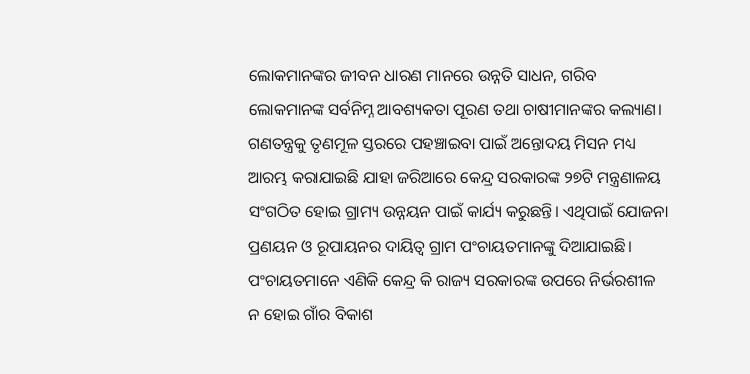ଲୋକମାନଙ୍କର ଜୀବନ ଧାରଣ ମାନରେ ଉନ୍ନତି ସାଧନ, ଗରିବ ଲୋକମାନଙ୍କ ସର୍ବନିମ୍ନ ଆବଶ୍ୟକତା ପୂରଣ ତଥା ଚାଷୀମାନଙ୍କର କଲ୍ୟାଣ। ଗଣତନ୍ତ୍ରକୁ ତୃଣମୂଳ ସ୍ତରରେ ପହଞ୍ଚାଇବା ପାଇଁ ଅନ୍ତୋଦୟ ମିସନ ମଧ୍ୟ ଆରମ୍ଭ କରାଯାଇଛି ଯାହା ଜରିଆରେ କେନ୍ଦ୍ର ସରକାରଙ୍କ ୨୭ଟି ମନ୍ତ୍ରଣାଳୟ ସଂଗଠିତ ହୋଇ ଗ୍ରାମ୍ୟ ଉନ୍ନୟନ ପାଇଁ କାର୍ଯ୍ୟ କରୁଛନ୍ତି। ଏଥିପାଇଁ ଯୋଜନା ପ୍ରଣୟନ ଓ ରୂପାୟନର ଦାୟିତ୍ୱ ଗ୍ରାମ ପଂଚାୟତମାନଙ୍କୁ ଦିଆଯାଇଛି। ପଂଚାୟତମାନେ ଏଣିକି କେନ୍ଦ୍ର କି ରାଜ୍ୟ ସରକାରଙ୍କ ଉପରେ ନିର୍ଭରଶୀଳ ନ ହୋଇ ଗାଁର ବିକାଶ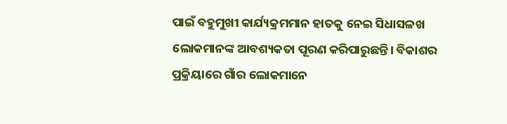ପାଇଁ ବହୁମୁଖୀ କାର୍ଯ୍ୟକ୍ରମମାନ ହାତକୁ ନେଇ ସିଧାସଳଖ ଲୋକମାନଙ୍କ ଆବଶ୍ୟକତା ପୂରଣ କରିପାରୁଛନ୍ତି। ବିକାଶର ପ୍ରକ୍ରିୟାରେ ଗାଁର ଲୋକମାନେ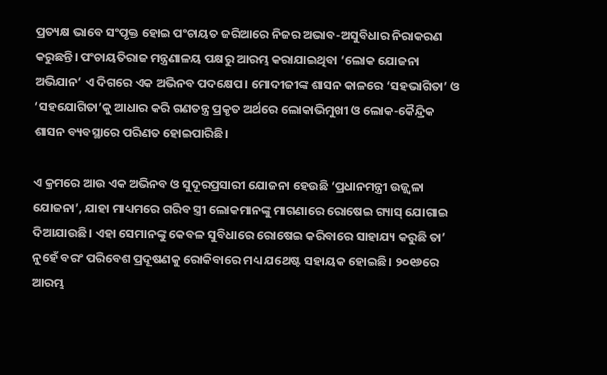ପ୍ରତ୍ୟକ୍ଷ ଭାବେ ସଂପୃକ୍ତ ହୋଇ ପଂଚାୟତ ଜରିଆରେ ନିଜର ଅଭାବ-ଅସୁବିଧାର ନିରାକରଣ କରୁଛନ୍ତି। ପଂଚାୟତିରାଜ ମନ୍ତ୍ରଣାଳୟ ପକ୍ଷରୁ ଆରମ୍ଭ କରାଯାଇଥିବା ‘ଲୋକ ଯୋଜନା ଅଭିଯାନ’ ଏ ଦିଗରେ ଏକ ଅଭିନବ ପଦକ୍ଷେପ। ମୋଦୀଜୀଙ୍କ ଶାସନ କାଳରେ ‘ସହଭାଗିତା’ ଓ ‘ସହଯୋଗିତା’କୁ ଆଧାର କରି ଗଣତନ୍ତ୍ର ପ୍ରକୃତ ଅର୍ଥରେ ଲୋକାଭିମୁଖୀ ଓ ଲୋକ-କୈନ୍ଦ୍ରିକ ଶାସନ ବ୍ୟବସ୍ଥାରେ ପରିଣତ ହୋଇପାରିଛି।

ଏ କ୍ରମରେ ଆଉ ଏକ ଅଭିନବ ଓ ସୁଦୂରପ୍ରସାରୀ ଯୋଜନା ହେଉଛି ‘ପ୍ରଧାନମନ୍ତ୍ରୀ ଉଜ୍ଜ୍ବଳା ଯୋଜନା’, ଯାହା ମାଧ୍ୟମରେ ଗରିବ ସ୍ତ୍ରୀ ଲୋକମାନଙ୍କୁ ମାଗଣାରେ ରୋଷେଇ ଗ୍ୟାସ୍ ଯୋଗାଇ ଦିଆଯାଉଛି। ଏହା ସେମାନଙ୍କୁ କେବଳ ସୁବିଧାରେ ରୋଷେଇ କରିବାରେ ସାହାଯ୍ୟ କରୁଛି ତା’ ନୁହେଁ ବରଂ ପରିବେଶ ପ୍ରଦୂଷଣକୁ ରୋକିବାରେ ମଧ୍ୟ ଯଥେଷ୍ଟ ସହାୟକ ହୋଇଛି। ୨୦୧୬ରେ ଆରମ୍ଭ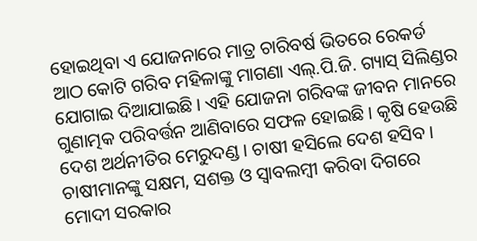ହୋଇଥିବା ଏ ଯୋଜନାରେ ମାତ୍ର ଚାରିବର୍ଷ ଭିତରେ ରେକର୍ଡ ଆଠ କୋଟି ଗରିବ ମହିଳାଙ୍କୁ ମାଗଣା ଏଲ୍‌.ପି.ଜି. ଗ୍ୟାସ୍ ସିଲିଣ୍ଡର ଯୋଗାଇ ଦିଆଯାଇଛି। ଏହି ଯୋଜନା ଗରିବଙ୍କ ଜୀବନ ମାନରେ ଗୁଣାତ୍ମକ ପରିବର୍ତ୍ତନ ଆଣିବାରେ ସଫଳ ହୋଇଛି। କୃଷି ହେଉଛି ଦେଶ ଅର୍ଥନୀତିର ମେରୁଦଣ୍ଡ। ଚାଷୀ ହସିଲେ ଦେଶ ହସିବ। ଚାଷୀମାନଙ୍କୁ ସକ୍ଷମ, ସଶକ୍ତ ଓ ସ୍ୱାବଲମ୍ବୀ କରିବା ଦିଗରେ ମୋଦୀ ସରକାର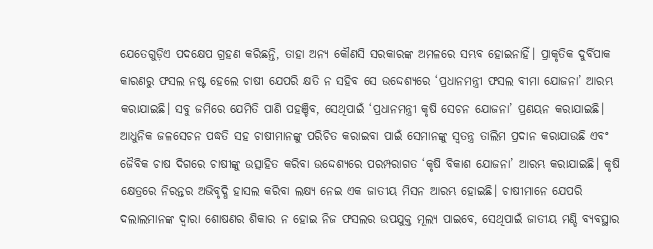ଯେତେଗୁଡ଼ିଏ ପଦକ୍ଷେପ ଗ୍ରହଣ କରିଛନ୍ତି, ତାହା ଅନ୍ୟ କୌଣସି ସରକାରଙ୍କ ଅମଳରେ ସମ୍ଭବ ହୋଇନାହିଁ। ପ୍ରାକୃତିକ ଦୁର୍ବିପାକ କାରଣରୁ ଫସଲ ନଷ୍ଟ ହେଲେ ଚାଷୀ ଯେପରି କ୍ଷତି ନ ସହିବ ସେ ଉଦ୍ଦେଶ୍ୟରେ ‘ପ୍ରଧାନମନ୍ତ୍ରୀ ଫସଲ ବୀମା ଯୋଜନା’ ଆରମ୍ଭ କରାଯାଇଛି। ସବୁ ଜମିରେ ଯେମିତି ପାଣି ପହଞ୍ଚିବ, ସେଥିପାଇଁ ‘ପ୍ରଧାନମନ୍ତ୍ରୀ କୃଷି ସେଚନ ଯୋଜନା’ ପ୍ରଣୟନ କରାଯାଇଛି। ଆଧୁନିକ ଜଳସେଚନ ପଦ୍ଧତି ସହ ଚାଷୀମାନଙ୍କୁ ପରିଚିତ କରାଇବା ପାଇଁ ସେମାନଙ୍କୁ ସ୍ୱତନ୍ତ୍ର ତାଲିମ ପ୍ରଦାନ କରାଯାଉଛି ଏବଂ ଜୈବିକ ଚାଷ ଦିଗରେ ଚାଷୀଙ୍କୁ ଉତ୍ସାହିତ କରିବା ଉଦ୍ଦେଶ୍ୟରେ ପରମ୍ପରାଗତ ‘କୃଷି ବିକାଶ ଯୋଜନା’ ଆରମ୍ଭ କରାଯାଇଛି। କୃଷି କ୍ଷେତ୍ରରେ ନିରନ୍ତର ଅଭିବୃଦ୍ଧି ହାସଲ କରିବା ଲକ୍ଷ୍ୟ ନେଇ ଏକ ଜାତୀୟ ମିସନ ଆରମ୍ଭ ହୋଇଛି। ଚାଷୀମାନେ ଯେପରି ଦଲାଲମାନଙ୍କ ଦ୍ୱାରା ଶୋଷଣର ଶିକାର ନ ହୋଇ ନିଜ ଫସଲର ଉପଯୁକ୍ତ ମୂଲ୍ୟ ପାଇବେ, ସେଥିପାଇଁ ଜାତୀୟ ମଣ୍ଡି ବ୍ୟବସ୍ଥାର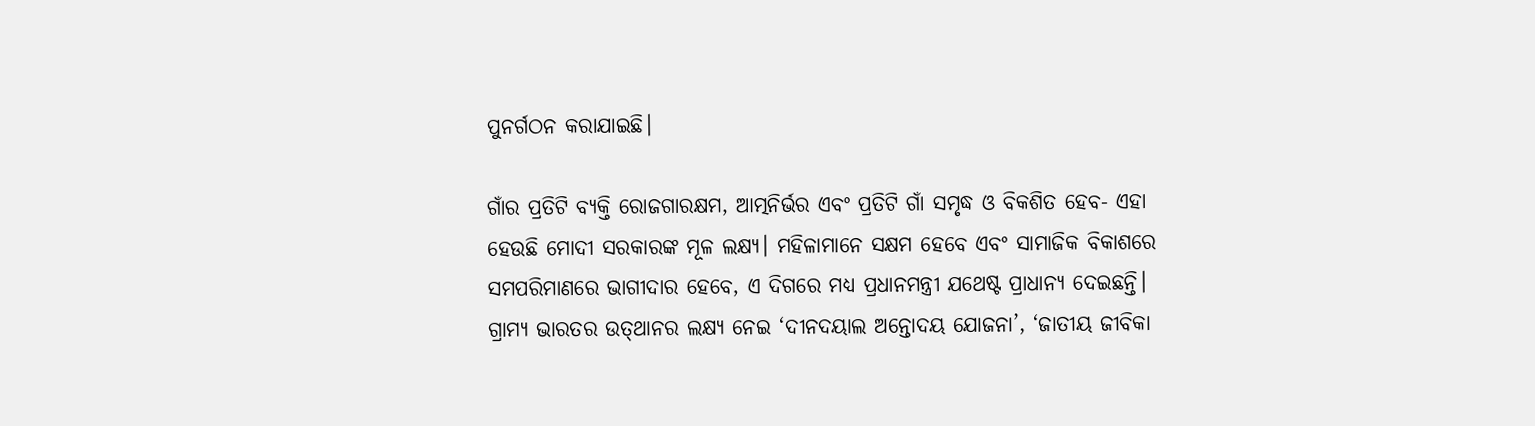ପୁନର୍ଗଠନ କରାଯାଇଛି।

ଗାଁର ପ୍ରତିଟି ବ୍ୟକ୍ତି ରୋଜଗାରକ୍ଷମ, ଆତ୍ମନିର୍ଭର ଏବଂ ପ୍ରତିଟି ଗାଁ ସମୃଦ୍ଧ ଓ ବିକଶିତ ହେବ- ଏହା ହେଉଛି ମୋଦୀ ସରକାରଙ୍କ ମୂଳ ଲକ୍ଷ୍ୟ। ମହିଳାମାନେ ସକ୍ଷମ ହେବେ ଏବଂ ସାମାଜିକ ବିକାଶରେ ସମପରିମାଣରେ ଭାଗୀଦାର ହେବେ, ଏ ଦିଗରେ ମଧ୍ୟ ପ୍ରଧାନମନ୍ତ୍ରୀ ଯଥେଷ୍ଟ ପ୍ରାଧାନ୍ୟ ଦେଇଛନ୍ତି। ଗ୍ରାମ୍ୟ ଭାରତର ଉତ୍‌ଥାନର ଲକ୍ଷ୍ୟ ନେଇ ‘ଦୀନଦୟାଲ ଅନ୍ତୋଦୟ ଯୋଜନା’, ‘ଜାତୀୟ ଜୀବିକା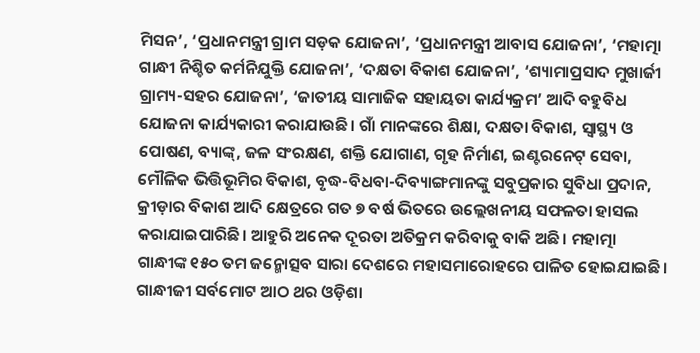ମିସନ’, ‘ପ୍ରଧାନମନ୍ତ୍ରୀ ଗ୍ରାମ ସଡ଼କ ଯୋଜନା’, ‘ପ୍ରଧାନମନ୍ତ୍ରୀ ଆବାସ ଯୋଜନା’, ‘ମହାତ୍ମା ଗାନ୍ଧୀ ନିଶ୍ଚିତ କର୍ମନିଯୁକ୍ତି ଯୋଜନା’, ‘ଦକ୍ଷତା ବିକାଶ ଯୋଜନା’, ‘ଶ୍ୟାମାପ୍ରସାଦ ମୁଖାର୍ଜୀ ଗ୍ରାମ୍ୟ-ସହର ଯୋଜନା’, ‘ଜାତୀୟ ସାମାଜିକ ସହାୟତା କାର୍ଯ୍ୟକ୍ରମ’ ଆଦି ବହୁବିଧ ଯୋଜନା କାର୍ଯ୍ୟକାରୀ କରାଯାଉଛି। ଗାଁ ମାନଙ୍କରେ ଶିକ୍ଷା, ଦକ୍ଷତା ବିକାଶ, ସ୍ୱାସ୍ଥ୍ୟ ଓ ପୋଷଣ, ବ୍ୟାଙ୍କ୍‌, ଜଳ ସଂରକ୍ଷଣ, ଶକ୍ତି ଯୋଗାଣ, ଗୃହ ନିର୍ମାଣ, ଇଣ୍ଟରନେଟ୍ ସେବା, ମୌଳିକ ଭିତ୍ତିଭୂମିର ବିକାଶ, ବୃଦ୍ଧ-ବିଧବା-ଦିବ୍ୟାଙ୍ଗମାନଙ୍କୁ ସବୁପ୍ରକାର ସୁବିଧା ପ୍ରଦାନ, କ୍ରୀଡ଼ାର ବିକାଶ ଆଦି କ୍ଷେତ୍ରରେ ଗତ ୭ ବର୍ଷ ଭିତରେ ଉଲ୍ଲେଖନୀୟ ସଫଳତା ହାସଲ କରାଯାଇପାରିଛି। ଆହୁରି ଅନେକ ଦୂରତା ଅତିକ୍ରମ କରିବାକୁ ବାକି ଅଛି। ମହାତ୍ମା ଗାନ୍ଧୀଙ୍କ ୧୫୦ ତମ ଜନ୍ମୋତ୍ସବ ସାରା ଦେଶରେ ମହାସମାରୋହରେ ପାଳିତ ହୋଇଯାଇଛି। ଗାନ୍ଧୀଜୀ ସର୍ବମୋଟ ଆଠ ଥର ଓଡ଼ିଶା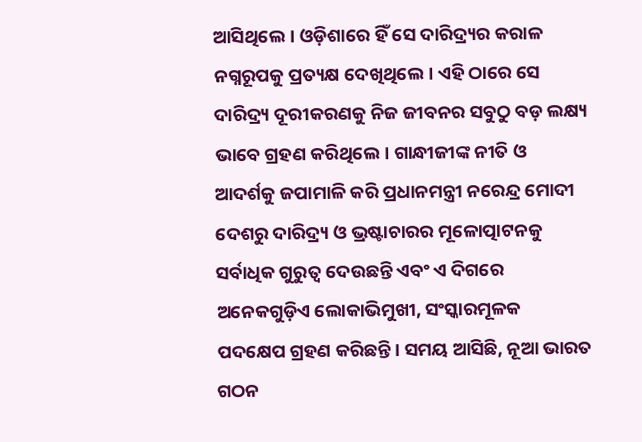ଆସିଥିଲେ। ଓଡ଼ିଶାରେ ହିଁ ସେ ଦାରିଦ୍ର୍ୟର କରାଳ ନଗ୍ନରୂପକୁ ପ୍ରତ୍ୟକ୍ଷ ଦେଖିଥିଲେ। ଏହି ଠାରେ ସେ ଦାରିଦ୍ର୍ୟ ଦୂରୀକରଣକୁ ନିଜ ଜୀବନର ସବୁଠୁ ବଡ଼ ଲକ୍ଷ୍ୟ ଭାବେ ଗ୍ରହଣ କରିଥିଲେ। ଗାନ୍ଧୀଜୀଙ୍କ ନୀତି ଓ ଆଦର୍ଶକୁ ଜପାମାଳି କରି ପ୍ରଧାନମନ୍ତ୍ରୀ ନରେନ୍ଦ୍ର ମୋଦୀ ଦେଶରୁ ଦାରିଦ୍ର୍ୟ ଓ ଭ୍ରଷ୍ଟାଚାରର ମୂଳୋତ୍ପାଟନକୁ ସର୍ବାଧିକ ଗୁରୁତ୍ୱ ଦେଉଛନ୍ତି ଏବଂ ଏ ଦିଗରେ ଅନେକଗୁଡ଼ିଏ ଲୋକାଭିମୁଖୀ, ସଂସ୍କାରମୂଳକ ପଦକ୍ଷେପ ଗ୍ରହଣ କରିଛନ୍ତି। ସମୟ ଆସିଛି, ନୂଆ ଭାରତ ଗଠନ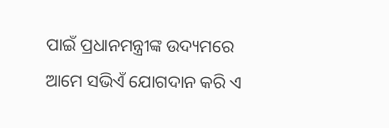ପାଇଁ ପ୍ରଧାନମନ୍ତ୍ରୀଙ୍କ ଉଦ୍ୟମରେ ଆମେ ସଭିଏଁ ଯୋଗଦାନ କରି ଏ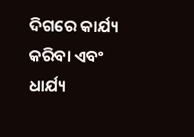ଦିଗରେ କାର୍ଯ୍ୟ କରିବା ଏବଂ ଧାର୍ଯ୍ୟ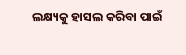ଲକ୍ଷ୍ୟକୁ ହାସଲ କରିବା ପାଇଁ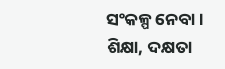ସଂକଳ୍ପ ନେବା।
ଶିକ୍ଷା, ଦକ୍ଷତା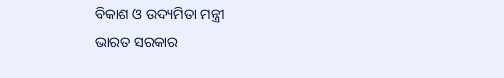ବିକାଶ ଓ ଉଦ୍ୟମିତା ମନ୍ତ୍ରୀ
ଭାରତ ସରକାର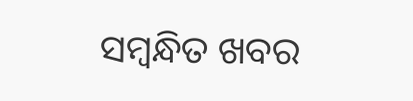ସମ୍ବନ୍ଧିତ ଖବର